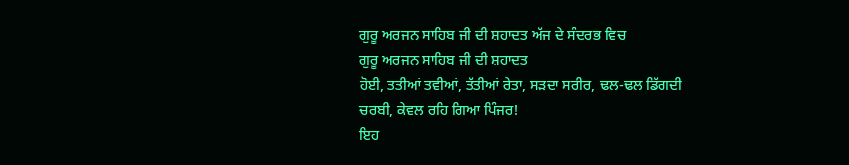ਗੁਰੂ ਅਰਜਨ ਸਾਹਿਬ ਜੀ ਦੀ ਸ਼ਹਾਦਤ ਅੱਜ ਦੇ ਸੰਦਰਭ ਵਿਚ
ਗੁਰੂ ਅਰਜਨ ਸਾਹਿਬ ਜੀ ਦੀ ਸ਼ਹਾਦਤ
ਹੋਈ, ਤਤੀਆਂ ਤਵੀਆਂ, ਤੱਤੀਆਂ ਰੇਤਾ, ਸੜਦਾ ਸਰੀਰ, ਢਲ-ਢਲ ਡਿੱਗਦੀ ਚਰਬੀ, ਕੇਵਲ ਰਹਿ ਗਿਆ ਪਿੰਜਰ!
ਇਹ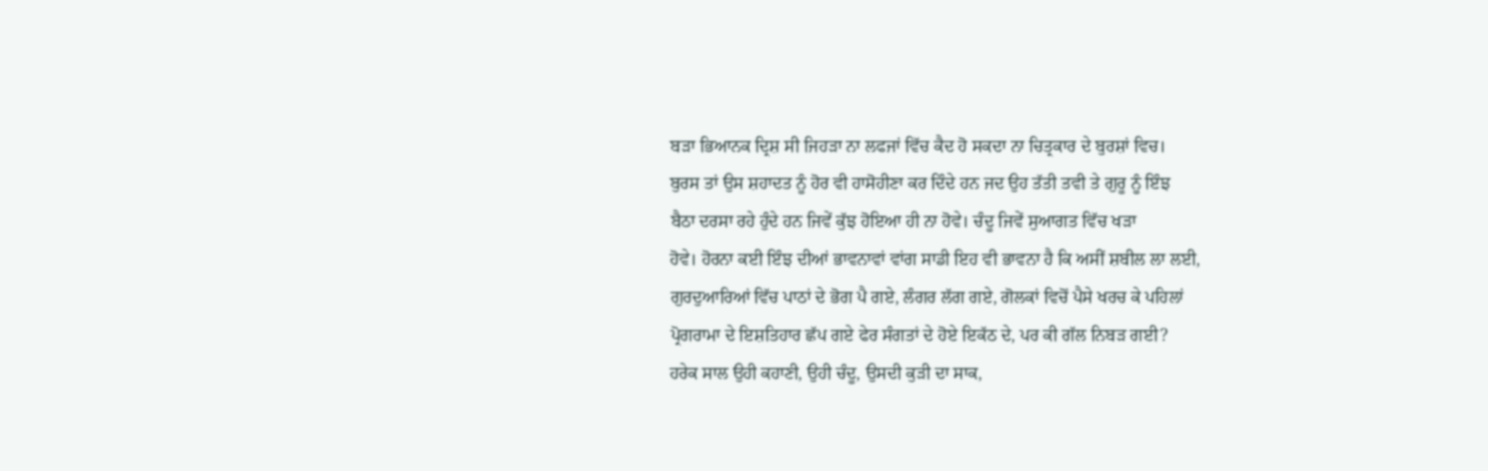ਬੜਾ ਭਿਆਨਕ ਦ੍ਰਿਸ਼ ਸੀ ਜਿਹੜਾ ਨਾ ਲਫਜਾਂ ਵਿੱਚ ਕੈਦ ਹੋ ਸਕਦਾ ਨਾ ਚਿਤ੍ਰਕਾਰ ਦੇ ਬੁਰਸ਼ਾਂ ਵਿਚ।
ਬੁਰਸ ਤਾਂ ਉਸ ਸ਼ਹਾਦਤ ਨੂੰ ਹੋਰ ਵੀ ਹਾਸੋਹੀਣਾ ਕਰ ਦਿੰਦੇ ਹਨ ਜਦ ਉਹ ਤੱਤੀ ਤਵੀ ਤੇ ਗੁਰੂ ਨੂੰ ਇੰਝ
ਬੈਠਾ ਦਰਸਾ ਰਹੇ ਹੁੰਦੇ ਹਨ ਜਿਵੇਂ ਕੁੱਝ ਹੋਇਆ ਹੀ ਨਾ ਹੋਵੇ। ਚੰਦੂ ਜਿਵੇਂ ਸੁਆਗਤ ਵਿੱਚ ਖੜਾ
ਹੋਵੇ। ਹੋਰਨਾ ਕਈ ਇੰਝ ਦੀਆਂ ਭਾਵਨਾਵਾਂ ਵਾਂਗ ਸਾਡੀ ਇਹ ਵੀ ਭਾਵਨਾ ਹੈ ਕਿ ਅਸੀਂ ਸ਼ਬੀਲ ਲਾ ਲਈ,
ਗੁਰਦੁਆਰਿਆਂ ਵਿੱਚ ਪਾਠਾਂ ਦੇ ਭੋਗ ਪੈ ਗਏ, ਲੰਗਰ ਲੱਗ ਗਏ, ਗੋਲਕਾਂ ਵਿਚੋਂ ਪੈਸੇ ਖਰਚ ਕੇ ਪਹਿਲਾਂ
ਪ੍ਰੋਗਰਾਮਾ ਦੇ ਇਸ਼ਤਿਹਾਰ ਛੱਪ ਗਏ ਫੇਰ ਸੰਗਤਾਂ ਦੇ ਹੋਏ ਇਕੱਠ ਦੇ, ਪਰ ਕੀ ਗੱਲ ਨਿਬੜ ਗਈ?
ਹਰੇਕ ਸਾਲ ਉਹੀ ਕਹਾਣੀ, ਉਹੀ ਚੰਦੂ, ਉਸਦੀ ਕੁੜੀ ਦਾ ਸਾਕ,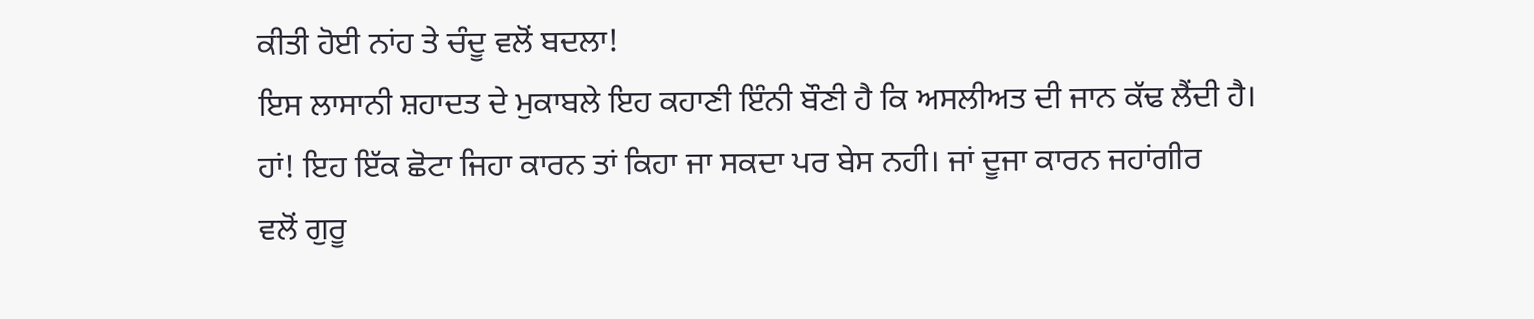ਕੀਤੀ ਹੋਈ ਨਾਂਹ ਤੇ ਚੰਦੂ ਵਲੋਂ ਬਦਲਾ!
ਇਸ ਲਾਸਾਨੀ ਸ਼ਹਾਦਤ ਦੇ ਮੁਕਾਬਲੇ ਇਹ ਕਹਾਣੀ ਇੰਨੀ ਬੌਣੀ ਹੈ ਕਿ ਅਸਲੀਅਤ ਦੀ ਜਾਨ ਕੱਢ ਲੈਂਦੀ ਹੈ।
ਹਾਂ! ਇਹ ਇੱਕ ਛੋਟਾ ਜਿਹਾ ਕਾਰਨ ਤਾਂ ਕਿਹਾ ਜਾ ਸਕਦਾ ਪਰ ਬੇਸ ਨਹੀ। ਜਾਂ ਦੂਜਾ ਕਾਰਨ ਜਹਾਂਗੀਰ
ਵਲੋਂ ਗੁਰੂ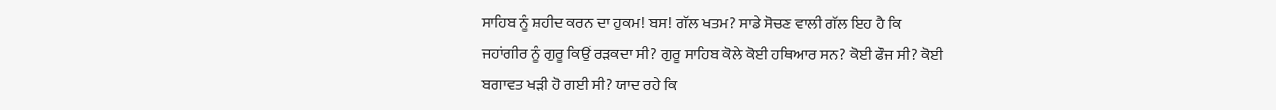ਸਾਹਿਬ ਨੂੰ ਸ਼ਹੀਦ ਕਰਨ ਦਾ ਹੁਕਮ! ਬਸ! ਗੱਲ ਖਤਮ? ਸਾਡੇ ਸੋਚਣ ਵਾਲੀ ਗੱਲ ਇਹ ਹੈ ਕਿ
ਜਹਾਂਗੀਰ ਨੂੰ ਗੁਰੂ ਕਿਉਂ ਰੜਕਦਾ ਸੀ? ਗੁਰੂ ਸਾਹਿਬ ਕੋਲੇ ਕੋਈ ਹਥਿਆਰ ਸਨ? ਕੋਈ ਫੌਜ ਸੀ? ਕੋਈ
ਬਗਾਵਤ ਖੜੀ ਹੋ ਗਈ ਸੀ? ਯਾਦ ਰਹੇ ਕਿ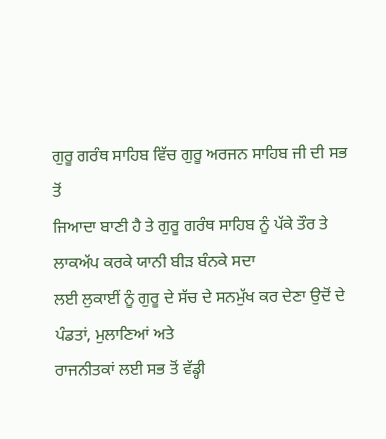ਗੁਰੂ ਗਰੰਥ ਸਾਹਿਬ ਵਿੱਚ ਗੁਰੂ ਅਰਜਨ ਸਾਹਿਬ ਜੀ ਦੀ ਸਭ ਤੋਂ
ਜਿਆਦਾ ਬਾਣੀ ਹੈ ਤੇ ਗੁਰੂ ਗਰੰਥ ਸਾਹਿਬ ਨੂੰ ਪੱਕੇ ਤੌਰ ਤੇ ਲਾਕਅੱਪ ਕਰਕੇ ਯਾਨੀ ਬੀੜ ਬੰਨਕੇ ਸਦਾ
ਲਈ ਲੁਕਾਈਂ ਨੂੰ ਗੁਰੂ ਦੇ ਸੱਚ ਦੇ ਸਨਮੁੱਖ ਕਰ ਦੇਣਾ ਉਦੋਂ ਦੇ ਪੰਡਤਾਂ, ਮੁਲਾਣਿਆਂ ਅਤੇ
ਰਾਜਨੀਤਕਾਂ ਲਈ ਸਭ ਤੋਂ ਵੱਡ੍ਹੀ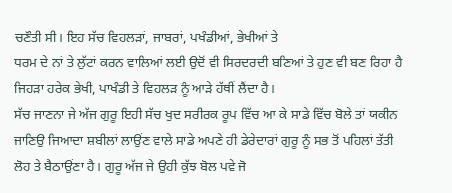ਚਣੌਤੀ ਸੀ। ਇਹ ਸੱਚ ਵਿਹਲੜਾਂ, ਜਾਬਰਾਂ, ਪਖੰਡੀਆਂ, ਭੇਖੀਆਂ ਤੇ
ਧਰਮ ਦੇ ਨਾਂ ਤੇ ਲੁੱਟਾਂ ਕਰਨ ਵਾਲਿਆਂ ਲਈ ਉਦੋਂ ਵੀ ਸਿਰਦਰਦੀ ਬਣਿਆਂ ਤੇ ਹੁਣ ਵੀ ਬਣ ਰਿਹਾ ਹੈ
ਜਿਹੜਾ ਹਰੇਕ ਭੇਖੀ, ਪਾਖੰਡੀ ਤੇ ਵਿਹਲੜ ਨੂੰ ਆੜੇ ਹੱਥੀਂ ਲੈਂਦਾ ਹੈ।
ਸੱਚ ਜਾਣਨਾ ਜੇ ਅੱਜ ਗੁਰੂ ਇਹੀ ਸੱਚ ਖੁਦ ਸਰੀਰਕ ਰੂਪ ਵਿੱਚ ਆ ਕੇ ਸਾਡੇ ਵਿੱਚ ਬੋਲੇ ਤਾਂ ਯਕੀਨ
ਜਾਣਿਉ ਜਿਆਦਾ ਸ਼ਬੀਲਾਂ ਲਾਉਂਣ ਵਾਲੇ ਸਾਡੇ ਅਪਣੇ ਹੀ ਡੇਰੇਦਾਰਾਂ ਗੁਰੂ ਨੂੰ ਸਭ ਤੋਂ ਪਹਿਲਾਂ ਤੱਤੀ
ਲੋਹ ਤੇ ਬੈਠਾਉਂਣਾ ਹੈ। ਗੁਰੂ ਅੱਜ ਜੇ ਉਹੀ ਕੁੱਝ ਬੋਲ ਪਵੇ ਜੋ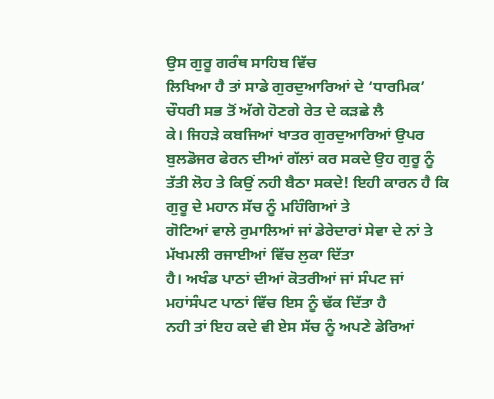ਉਸ ਗੁਰੂ ਗਰੰਥ ਸਾਹਿਬ ਵਿੱਚ
ਲਿਖਿਆ ਹੈ ਤਾਂ ਸਾਡੇ ਗੁਰਦੁਆਰਿਆਂ ਦੇ ‘ਧਾਰਮਿਕ’ ਚੌਧਰੀ ਸਭ ਤੋਂ ਅੱਗੇ ਹੋਣਗੇ ਰੇਤ ਦੇ ਕੜਛੇ ਲੈ
ਕੇ। ਜਿਹੜੇ ਕਬਜਿਆਂ ਖਾਤਰ ਗੁਰਦੁਆਰਿਆਂ ਉਪਰ ਬੁਲਡੋਜਰ ਫੇਰਨ ਦੀਆਂ ਗੱਲਾਂ ਕਰ ਸਕਦੇ ਉਹ ਗੁਰੂ ਨੂੰ
ਤੱਤੀ ਲੋਹ ਤੇ ਕਿਉਂ ਨਹੀ ਬੈਠਾ ਸਕਦੇ! ਇਹੀ ਕਾਰਨ ਹੈ ਕਿ ਗੁਰੂ ਦੇ ਮਹਾਨ ਸੱਚ ਨੂੰ ਮਹਿੰਗਿਆਂ ਤੇ
ਗੋਟਿਆਂ ਵਾਲੇ ਰੁਮਾਲਿਆਂ ਜਾਂ ਡੇਰੇਦਾਰਾਂ ਸੇਵਾ ਦੇ ਨਾਂ ਤੇ ਮੱਖਮਲੀ ਰਜਾਈਆਂ ਵਿੱਚ ਲੁਕਾ ਦਿੱਤਾ
ਹੈ। ਅਖੰਡ ਪਾਠਾਂ ਦੀਆਂ ਕੋਤਰੀਆਂ ਜਾਂ ਸੰਪਟ ਜਾਂ ਮਹਾਂਸੰਪਟ ਪਾਠਾਂ ਵਿੱਚ ਇਸ ਨੂੰ ਢੱਕ ਦਿੱਤਾ ਹੈ
ਨਹੀ ਤਾਂ ਇਹ ਕਦੇ ਵੀ ਏਸ ਸੱਚ ਨੂੰ ਅਪਣੇ ਡੇਰਿਆਂ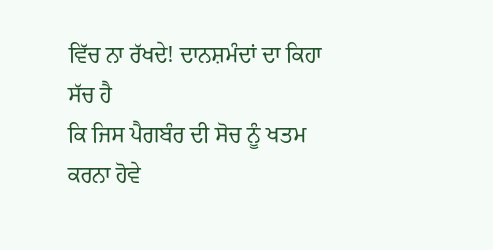ਵਿੱਚ ਨਾ ਰੱਖਦੇ! ਦਾਨਸ਼ਮੰਦਾਂ ਦਾ ਕਿਹਾ ਸੱਚ ਹੈ
ਕਿ ਜਿਸ ਪੈਗਬੰਰ ਦੀ ਸੋਚ ਨੂੰ ਖਤਮ ਕਰਨਾ ਹੋਵੇ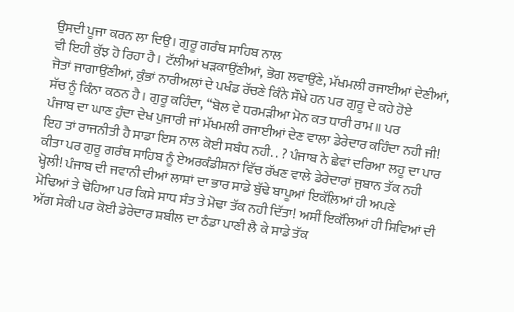ਉਸਦੀ ਪੂਜਾ ਕਰਨ ਲਾ ਦਿਉ। ਗੁਰੂ ਗਰੰਥ ਸਾਹਿਬ ਨਾਲ
ਵੀ ਇਹੀ ਕੁੱਝ ਹੋ ਰਿਹਾ ਹੈ। ਟੱਲੀਆਂ ਖੜਕਾਉਂਣੀਆਂ, ਭੋਗ ਲਵਾਉਂਣੇ, ਮੱਖਮਲੀ ਰਜਾਈਆਂ ਦੇਣੀਆਂ,
ਜੋਤਾਂ ਜਾਗਾਉਂਣੀਆਂ, ਕੁੰਭਾਂ ਨਾਰੀਅਲਾਂ ਦੇ ਪਖੰਡ ਰੱਚਣੇ ਕਿੰਨੇ ਸੌਖੇ ਹਨ ਪਰ ਗੁਰੂ ਦੇ ਕਹੇ ਹੋਏ
ਸੱਚ ਨੂੰ ਕਿੰਨਾ ਕਠਨ ਹੈ। ਗੁਰੂ ਕਹਿੰਦਾ, “ਬੋਲ ਵੇ ਧਰਮੜੀਆ ਮੋਨ ਕਤ ਧਾਰੀ ਰਾਮ॥ ਪਰ
ਪੰਜਾਬ ਦਾ ਘਾਣ ਹੁੰਦਾ ਦੇਖ ਪੁਜਾਰੀ ਜਾਂ ਮੱਖਮਲੀ ਰਜਾਈਆਂ ਦੇਣ ਵਾਲਾ ਡੇਰੇਦਾਰ ਕਹਿੰਦਾ ਨਹੀ ਜੀ!
ਇਹ ਤਾਂ ਰਾਜਨੀਤੀ ਹੈ ਸਾਡਾ ਇਸ ਨਾਲ ਕੋਈ ਸਬੰਧ ਨਹੀ. . ? ਪੰਜਾਬ ਨੇ ਛੇਵਾਂ ਦਰਿਆ ਲਹੂ ਦਾ ਪਾਰ
ਕੀਤਾ ਪਰ ਗੁਰੂ ਗਰੰਥ ਸਾਹਿਬ ਨੂੰ ਏਅਰਕੰਡੀਸ਼ਨਾਂ ਵਿੱਚ ਰੱਖਣ ਵਾਲੇ ਡੇਰੇਦਾਰਾਂ ਜੁਬਾਨ ਤੱਕ ਨਹੀ
ਖ੍ਹੋਲੀ! ਪੰਜਾਬ ਦੀ ਜਵਾਨੀ ਦੀਆਂ ਲਾਸ਼ਾਂ ਦਾ ਭਾਰ ਸਾਡੇ ਬੁੱਢੇ ਬਾਪੂਆਂ ਇਕੱਲ਼ਿਆਂ ਹੀ ਅਪਣੇ
ਮੋਢਿਆਂ ਤੇ ਢੋਹਿਆ ਪਰ ਕਿਸੇ ਸਾਧ ਸੰਤ ਤੇ ਮੋਢਾ ਤੱਕ ਨਹੀ ਦਿੱਤਾ! ਅਸੀਂ ਇਕੱਲਿਆਂ ਹੀ ਸਿਵਿਆਂ ਦੀ
ਅੱਗ ਸੇਕੀ ਪਰ ਕੋਈ ਡੇਰੇਦਾਰ ਸ਼ਬੀਲ ਦਾ ਠੰਡਾ ਪਾਣੀ ਲੈ ਕੇ ਸਾਡੇ ਤੱਕ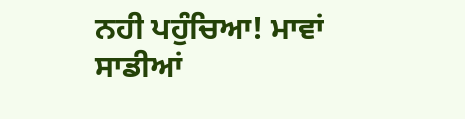ਨਹੀ ਪਹੁੰਚਿਆ! ਮਾਵਾਂ
ਸਾਡੀਆਂ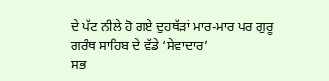ਦੇ ਪੱਟ ਨੀਲੇ ਹੋ ਗਏ ਦੁਹਥੱੜਾਂ ਮਾਰ-ਮਾਰ ਪਰ ਗੁਰੂ ਗਰੰਥ ਸਾਹਿਬ ਦੇ ਵੱਡੇ ‘ਸੇਵਾਦਾਰ’
ਸਭ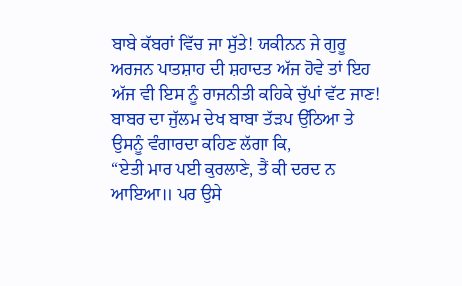ਬਾਬੇ ਕੱਬਰਾਂ ਵਿੱਚ ਜਾ ਸੁੱਤੇ! ਯਕੀਨਨ ਜੇ ਗੁਰੂ ਅਰਜਨ ਪਾਤਸ਼ਾਹ ਦੀ ਸ਼ਹਾਦਤ ਅੱਜ ਹੋਵੇ ਤਾਂ ਇਹ
ਅੱਜ ਵੀ ਇਸ ਨੂੰ ਰਾਜਨੀਤੀ ਕਹਿਕੇ ਚੁੱਪਾਂ ਵੱਟ ਜਾਣ! ਬਾਬਰ ਦਾ ਜੁੱਲਮ ਦੇਖ ਬਾਬਾ ਤੱੜਪ ਉੱਠਿਆ ਤੇ
ਉਸਨੂੰ ਵੰਗਾਰਦਾ ਕਹਿਣ ਲੱਗਾ ਕਿ,
“ਏਤੀ ਮਾਰ ਪਈ ਕੁਰਲਾਣੇ, ਤੈਂ ਕੀ ਦਰਦ ਨ ਆਇਆ॥ ਪਰ ਉਸੇ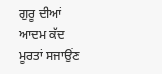ਗੁਰੂ ਦੀਆਂ ਆਦਮ ਕੱਦ ਮੂਰਤਾਂ ਸਜਾਉਂਣ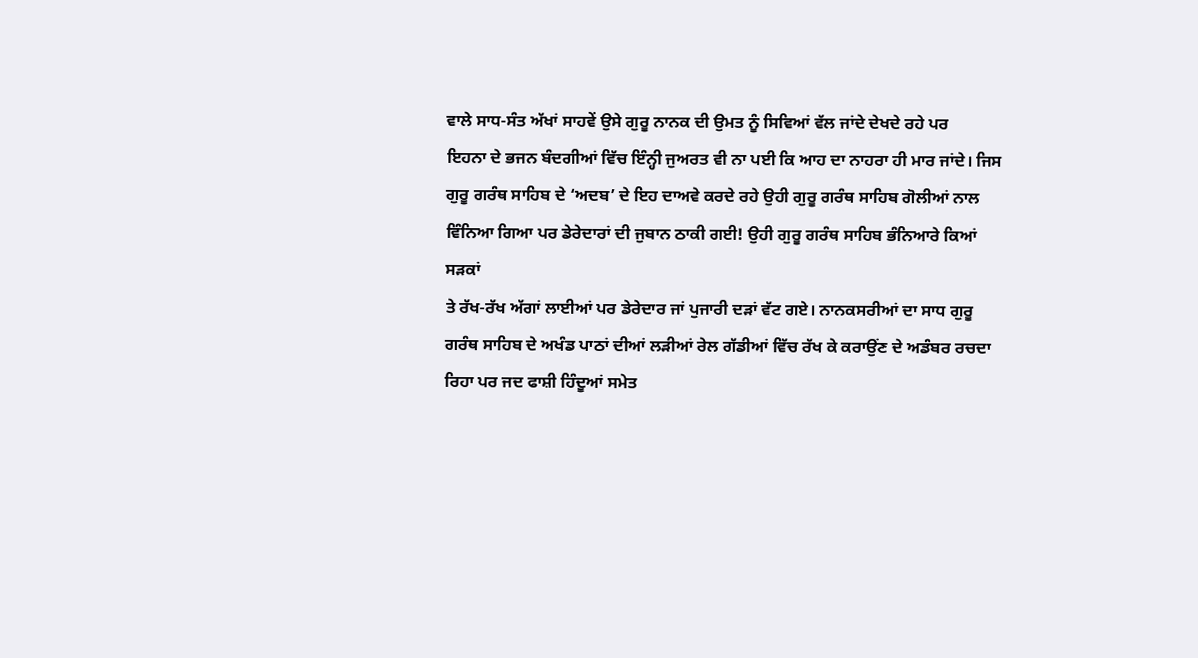ਵਾਲੇ ਸਾਧ-ਸੰਤ ਅੱਖਾਂ ਸਾਹਵੇਂ ਉਸੇ ਗੁਰੂ ਨਾਨਕ ਦੀ ਉਮਤ ਨੂੰ ਸਿਵਿਆਂ ਵੱਲ ਜਾਂਦੇ ਦੇਖਦੇ ਰਹੇ ਪਰ
ਇਹਨਾ ਦੇ ਭਜਨ ਬੰਦਗੀਆਂ ਵਿੱਚ ਇੰਨ੍ਹੀ ਜੁਅਰਤ ਵੀ ਨਾ ਪਈ ਕਿ ਆਹ ਦਾ ਨਾਹਰਾ ਹੀ ਮਾਰ ਜਾਂਦੇ। ਜਿਸ
ਗੁਰੂ ਗਰੰਥ ਸਾਹਿਬ ਦੇ ‘ਅਦਬ’ ਦੇ ਇਹ ਦਾਅਵੇ ਕਰਦੇ ਰਹੇ ਉਹੀ ਗੁਰੂ ਗਰੰਥ ਸਾਹਿਬ ਗੋਲੀਆਂ ਨਾਲ
ਵਿੰਨਿਆ ਗਿਆ ਪਰ ਡੇਰੇਦਾਰਾਂ ਦੀ ਜੁਬਾਨ ਠਾਕੀ ਗਈ! ਉਹੀ ਗੁਰੂ ਗਰੰਥ ਸਾਹਿਬ ਭੰਨਿਆਰੇ ਕਿਆਂ ਸੜਕਾਂ
ਤੇ ਰੱਖ-ਰੱਖ ਅੱਗਾਂ ਲਾਈਆਂ ਪਰ ਡੇਰੇਦਾਰ ਜਾਂ ਪੁਜਾਰੀ ਦੜਾਂ ਵੱਟ ਗਏ। ਨਾਨਕਸਰੀਆਂ ਦਾ ਸਾਧ ਗੁਰੂ
ਗਰੰਥ ਸਾਹਿਬ ਦੇ ਅਖੰਡ ਪਾਠਾਂ ਦੀਆਂ ਲੜੀਆਂ ਰੇਲ ਗੱਡੀਆਂ ਵਿੱਚ ਰੱਖ ਕੇ ਕਰਾਉਂਣ ਦੇ ਅਡੰਬਰ ਰਚਦਾ
ਰਿਹਾ ਪਰ ਜਦ ਫਾਸ਼ੀ ਹਿੰਦੂਆਂ ਸਮੇਤ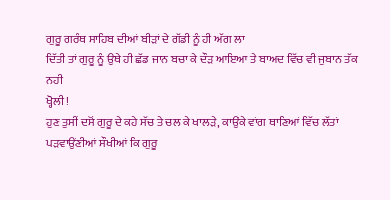ਗੁਰੂ ਗਰੰਥ ਸਾਹਿਬ ਦੀਆਂ ਬੀੜਾਂ ਦੇ ਗੱਡੀ ਨੂੰ ਹੀ ਅੱਗ ਲਾ
ਦਿੱਤੀ ਤਾਂ ਗੁਰੂ ਨੂੰ ਉਥੇ ਹੀ ਛੱਡ ਜਾਨ ਬਚਾ ਕੇ ਦੌੜ ਆਇਆ ਤੇ ਬਾਅਦ ਵਿੱਚ ਵੀ ਜੁਬਾਨ ਤੱਕ ਨਹੀ
ਖ੍ਹੋਲੀ!
ਹੁਣ ਤੁਸੀਂ ਦਸੋਂ ਗੁਰੂ ਦੇ ਕਹੇ ਸੱਚ ਤੇ ਚਲ ਕੇ ਖਾਲੜੇ, ਕਾਉਂਕੇ ਵਾਂਗ ਥਾਣਿਆਂ ਵਿੱਚ ਲੱਤਾਂ
ਪੜਵਾਉਂਣੀਆਂ ਸੌਖੀਆਂ ਕਿ ਗੁਰੂ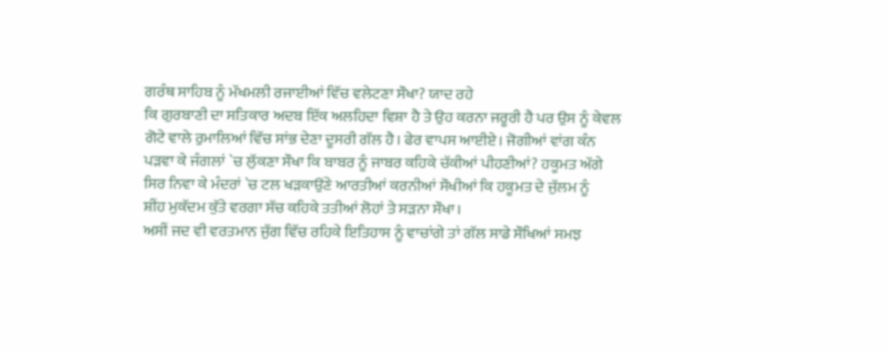ਗਰੰਥ ਸਾਹਿਬ ਨੂੰ ਮੱਖਮਲੀ ਰਜਾਈਆਂ ਵਿੱਚ ਵਲੇਟਣਾ ਸੌਖਾ? ਯਾਦ ਰਹੇ
ਕਿ ਗੁਰਬਾਣੀ ਦਾ ਸਤਿਕਾਰ ਅਦਬ ਇੱਕ ਅਲਹਿਦਾ ਵਿਸ਼ਾ ਹੈ ਤੇ ਉਹ ਕਰਨਾ ਜਰੂਰੀ ਹੈ ਪਰ ਉਸ ਨੂੰ ਕੇਵਲ
ਗੋਟੇ ਵਾਲੇ ਰੁਮਾਲਿਆਂ ਵਿੱਚ ਸਾਂਭ ਦੇਣਾ ਦੂਸਰੀ ਗੱਲ ਹੈ। ਫੇਰ ਵਾਪਸ ਆਈਏ। ਜੋਗੀਆਂ ਵਾਂਗ ਕੰਨ
ਪੜਵਾ ਕੇ ਜੰਗਲਾਂ `ਚ ਲੁੱਕਣਾ ਸੌਖਾ ਕਿ ਬਾਬਰ ਨੂੰ ਜਾਬਰ ਕਹਿਕੇ ਚੱਕੀਆਂ ਪੀਹਣੀਆਂ? ਹਕੂਮਤ ਅੱਗੇ
ਸਿਰ ਨਿਵਾ ਕੇ ਮੰਦਰਾਂ `ਚ ਟਲ ਖੜਕਾਉਂਣੇ ਆਰਤੀਆਂ ਕਰਨੀਆਂ ਸੌਖੀਆਂ ਕਿ ਹਕੂਮਤ ਦੇ ਜੁੱਲਮ ਨੂੰ
ਸ਼ੀਂਹ ਮੁਕੱਦਮ ਕੁੱਤੇ ਵਰਗਾ ਸੱਚ ਕਹਿਕੇ ਤਤੀਆਂ ਲੋਹਾਂ ਤੇ ਸੜਨਾ ਸੌਖਾ।
ਅਸੀਂ ਜਦ ਵੀ ਵਰਤਮਾਨ ਜੁੱਗ ਵਿੱਚ ਰਹਿਕੇ ਇਤਿਹਾਸ ਨੂੰ ਵਾਚਾਂਗੇ ਤਾਂ ਗੱਲ ਸਾਡੇ ਸੌਖਿਆਂ ਸਮਝ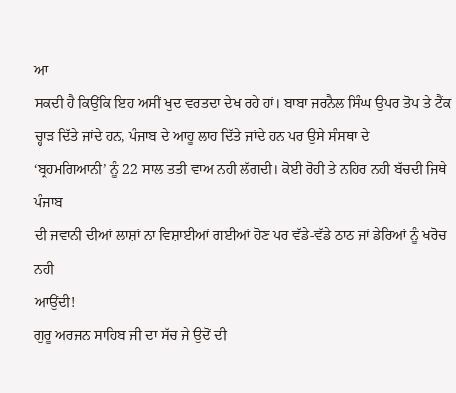ਆ
ਸਕਦੀ ਹੈ ਕਿਉਂਕਿ ਇਹ ਅਸੀਂ ਖੁਦ ਵਰਤਦਾ ਦੇਖ ਰਹੇ ਹਾਂ। ਬਾਬਾ ਜਰਨੈਲ ਸਿੰਘ ਉਪਰ ਤੋਪ ਤੇ ਟੈਂਕ
ਚ੍ਹਾੜ ਦਿੱਤੇ ਜਾਂਦੇ ਹਨ, ਪੰਜਾਬ ਦੇ ਆਹੂ ਲਾਹ ਦਿੱਤੇ ਜਾਂਦੇ ਹਨ ਪਰ ਉਸੇ ਸੰਸਥਾ ਦੇ
‘ਬ੍ਰਹਮਗਿਆਨੀ’ ਨੂੰ 22 ਸਾਲ ਤਤੀ ਵਾਅ ਨਹੀ ਲੱਗਦੀ। ਕੋਈ ਰੋਹੀ ਤੇ ਨਹਿਰ ਨਹੀ ਬੱਚਦੀ ਜਿਥੇ ਪੰਜਾਬ
ਦੀ ਜਵਾਨੀ ਦੀਆਂ ਲਾਸ਼ਾਂ ਨਾ ਵਿਸ਼ਾਈਆਂ ਗਈਆਂ ਹੋਣ ਪਰ ਵੱਡੇ-ਵੱਡੇ ਠਾਠ ਜਾਂ ਡੇਰਿਆਂ ਨੂੰ ਖਰੋਚ ਨਹੀ
ਆਉਂਦੀ!
ਗੁਰੂ ਅਰਜਨ ਸਾਹਿਬ ਜੀ ਦਾ ਸੱਚ ਜੇ ਉਦੋਂ ਦੀ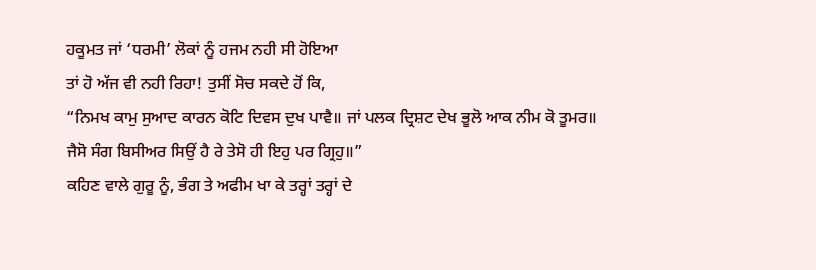ਹਕੂਮਤ ਜਾਂ ‘ਧਰਮੀ’ ਲੋਕਾਂ ਨੂੰ ਹਜਮ ਨਹੀ ਸੀ ਹੋਇਆ
ਤਾਂ ਹੋ ਅੱਜ ਵੀ ਨਹੀ ਰਿਹਾ! ਤੁਸੀਂ ਸੋਚ ਸਕਦੇ ਹੋਂ ਕਿ,
“ਨਿਮਖ ਕਾਮੁ ਸੁਆਦ ਕਾਰਨ ਕੋਟਿ ਦਿਵਸ ਦੁਖ ਪਾਵੈ॥ ਜਾਂ ਪਲਕ ਦ੍ਰਿਸ਼ਟ ਦੇਖ ਭੂਲੋ ਆਕ ਨੀਮ ਕੋ ਤੂਮਰ॥
ਜੈਸੋ ਸੰਗ ਬਿਸੀਅਰ ਸਿਉਂ ਹੈ ਰੇ ਤੇਸੋ ਹੀ ਇਹੁ ਪਰ ਗ੍ਰਿਹੁ॥”
ਕਹਿਣ ਵਾਲੇ ਗੁਰੂ ਨੂੰ, ਭੰਗ ਤੇ ਅਫੀਮ ਖਾ ਕੇ ਤਰ੍ਹਾਂ ਤਰ੍ਹਾਂ ਦੇ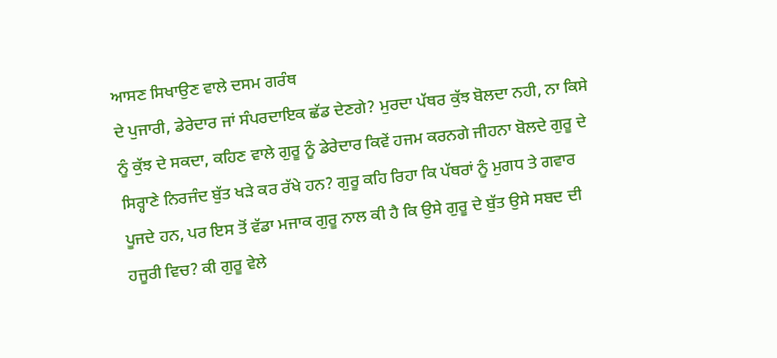ਆਸਣ ਸਿਖਾਉਣ ਵਾਲੇ ਦਸਮ ਗਰੰਥ
ਦੇ ਪੁਜਾਰੀ, ਡੇਰੇਦਾਰ ਜਾਂ ਸੰਪਰਦਾਇਕ ਛੱਡ ਦੇਣਗੇ? ਮੁਰਦਾ ਪੱਥਰ ਕੁੱਝ ਬੋਲਦਾ ਨਹੀ, ਨਾ ਕਿਸੇ
ਨੂੰ ਕੁੱਝ ਦੇ ਸਕਦਾ, ਕਹਿਣ ਵਾਲੇ ਗੁਰੂ ਨੂੰ ਡੇਰੇਦਾਰ ਕਿਵੇਂ ਹਜਮ ਕਰਨਗੇ ਜੀਹਨਾ ਬੋਲਦੇ ਗੁਰੂ ਦੇ
ਸਿਰ੍ਹਾਣੇ ਨਿਰਜੰਦ ਬੁੱਤ ਖੜੇ ਕਰ ਰੱਖੇ ਹਨ? ਗੁਰੂ ਕਹਿ ਰਿਹਾ ਕਿ ਪੱਥਰਾਂ ਨੂੰ ਮੁਗਧ ਤੇ ਗਵਾਰ
ਪੂਜਦੇ ਹਨ, ਪਰ ਇਸ ਤੋਂ ਵੱਡਾ ਮਜਾਕ ਗੁਰੂ ਨਾਲ ਕੀ ਹੈ ਕਿ ਉਸੇ ਗੁਰੂ ਦੇ ਬੁੱਤ ਉਸੇ ਸਬਦ ਦੀ
ਹਜੂਰੀ ਵਿਚ? ਕੀ ਗੁਰੂ ਵੇਲੇ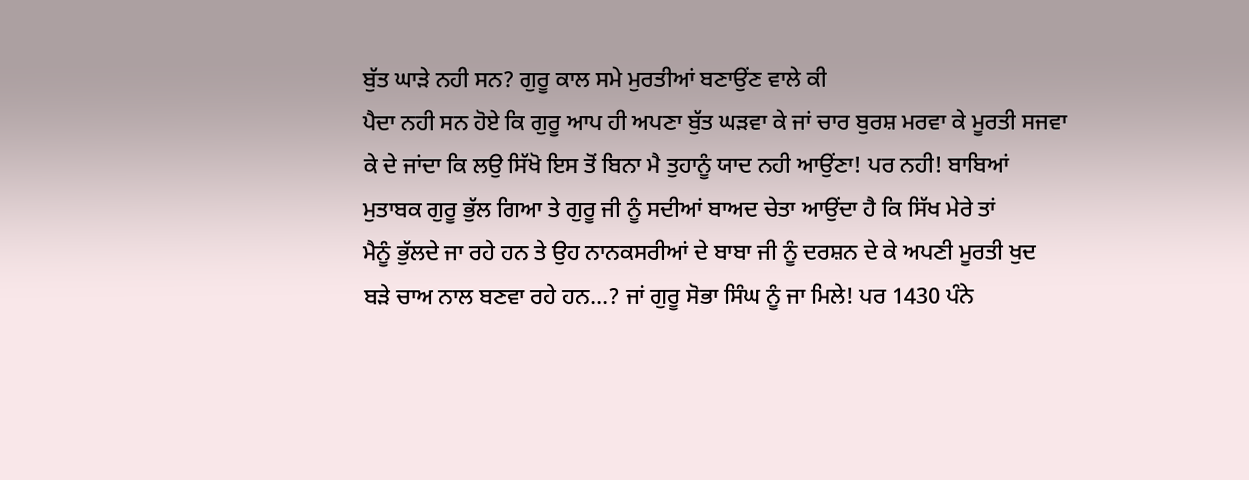ਬੁੱਤ ਘਾੜੇ ਨਹੀ ਸਨ? ਗੁਰੂ ਕਾਲ ਸਮੇ ਮੁਰਤੀਆਂ ਬਣਾਉਂਣ ਵਾਲੇ ਕੀ
ਪੈਦਾ ਨਹੀ ਸਨ ਹੋਏ ਕਿ ਗੁਰੂ ਆਪ ਹੀ ਅਪਣਾ ਬੁੱਤ ਘੜਵਾ ਕੇ ਜਾਂ ਚਾਰ ਬੁਰਸ਼ ਮਰਵਾ ਕੇ ਮੂਰਤੀ ਸਜਵਾ
ਕੇ ਦੇ ਜਾਂਦਾ ਕਿ ਲਉ ਸਿੱਖੋ ਇਸ ਤੋਂ ਬਿਨਾ ਮੈ ਤੁਹਾਨੂੰ ਯਾਦ ਨਹੀ ਆਉਂਣਾ! ਪਰ ਨਹੀ! ਬਾਬਿਆਂ
ਮੁਤਾਬਕ ਗੁਰੂ ਭੁੱਲ ਗਿਆ ਤੇ ਗੁਰੂ ਜੀ ਨੂੰ ਸਦੀਆਂ ਬਾਅਦ ਚੇਤਾ ਆਉਂਦਾ ਹੈ ਕਿ ਸਿੱਖ ਮੇਰੇ ਤਾਂ
ਮੈਨੂੰ ਭੁੱਲਦੇ ਜਾ ਰਹੇ ਹਨ ਤੇ ਉਹ ਨਾਨਕਸਰੀਆਂ ਦੇ ਬਾਬਾ ਜੀ ਨੂੰ ਦਰਸ਼ਨ ਦੇ ਕੇ ਅਪਣੀ ਮੂਰਤੀ ਖੁਦ
ਬੜੇ ਚਾਅ ਨਾਲ ਬਣਵਾ ਰਹੇ ਹਨ…? ਜਾਂ ਗੁਰੂ ਸੋਭਾ ਸਿੰਘ ਨੂੰ ਜਾ ਮਿਲੇ! ਪਰ 1430 ਪੰਨੇ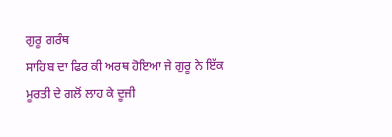ਗੁਰੂ ਗਰੰਥ
ਸਾਹਿਬ ਦਾ ਫਿਰ ਕੀ ਅਰਥ ਹੋਇਆ ਜੇ ਗੁਰੂ ਨੇ ਇੱਕ ਮੂਰਤੀ ਦੇ ਗਲੋਂ ਲਾਹ ਕੇ ਦੂਜੀ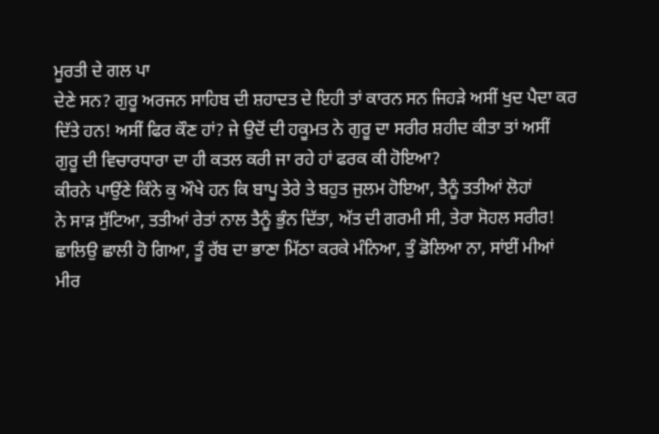ਮੂਰਤੀ ਦੇ ਗਲ ਪਾ
ਦੇਣੇ ਸਨ? ਗੁਰੂ ਅਰਜਨ ਸਾਹਿਬ ਦੀ ਸ਼ਹਾਦਤ ਦੇ ਇਹੀ ਤਾਂ ਕਾਰਨ ਸਨ ਜਿਹੜੇ ਅਸੀਂ ਖੁਦ ਪੈਦਾ ਕਰ
ਦਿੱਤੇ ਹਨ! ਅਸੀਂ ਫਿਰ ਕੌਣ ਹਾਂ? ਜੇ ਉਦੋਂ ਦੀ ਹਕੂਮਤ ਨੇ ਗੁਰੂ ਦਾ ਸਰੀਰ ਸ਼ਹੀਦ ਕੀਤਾ ਤਾਂ ਅਸੀਂ
ਗੁਰੂ ਦੀ ਵਿਚਾਰਧਾਰਾ ਦਾ ਹੀ ਕਤਲ ਕਰੀ ਜਾ ਰਹੇ ਹਾਂ ਫਰਕ ਕੀ ਹੋਇਆ?
ਕੀਰਨੇ ਪਾਉਂਣੇ ਕਿੰਨੇ ਕੁ ਔਖੇ ਹਨ ਕਿ ਬਾਪੂ ਤੇਰੇ ਤੇ ਬਹੁਤ ਜੁਲਮ ਹੋਇਆ, ਤੈਨੂੰ ਤਤੀਆਂ ਲੋਹਾਂ
ਨੇ ਸਾੜ ਸੁੱਟਿਆ, ਤਤੀਆਂ ਰੇਤਾਂ ਨਾਲ ਤੈਨੂੰ ਭੁੰਨ ਦਿੱਤਾ, ਅੱਤ ਦੀ ਗਰਮੀ ਸੀ, ਤੇਰਾ ਸੋਹਲ ਸਰੀਰ!
ਛਾਲਿਉ ਛਾਲੀ ਹੋ ਗਿਆ, ਤੂੰ ਰੱਬ ਦਾ ਭਾਣਾ ਮਿੱਠਾ ਕਰਕੇ ਮੰਨਿਆ, ਤੁੰ ਡੋਲਿਆ ਨਾ, ਸਾਂਈਂ ਮੀਆਂ
ਮੀਰ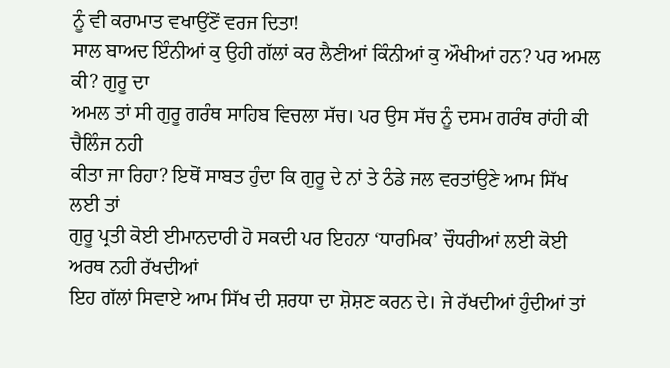ਨੂੰ ਵੀ ਕਰਾਮਾਤ ਵਖਾਉਂਣੋਂ ਵਰਜ ਦਿਤਾ!
ਸਾਲ ਬਾਅਦ ਇੰਨੀਆਂ ਕੁ ਉਹੀ ਗੱਲਾਂ ਕਰ ਲੈਣੀਆਂ ਕਿੰਨੀਆਂ ਕੁ ਔਖੀਆਂ ਹਨ? ਪਰ ਅਮਲ ਕੀ? ਗੁਰੂ ਦਾ
ਅਮਲ ਤਾਂ ਸੀ ਗੁਰੂ ਗਰੰਥ ਸਾਹਿਬ ਵਿਚਲਾ ਸੱਚ। ਪਰ ਉਸ ਸੱਚ ਨੂੰ ਦਸਮ ਗਰੰਥ ਰਾਂਹੀ ਕੀ ਚੈਲਿੰਜ ਨਹੀ
ਕੀਤਾ ਜਾ ਰਿਹਾ? ਇਥੋਂ ਸਾਬਤ ਹੁੰਦਾ ਕਿ ਗੁਰੂ ਦੇ ਨਾਂ ਤੇ ਠੰਡੇ ਜਲ ਵਰਤਾਂਉਣੇ ਆਮ ਸਿੱਖ ਲਈ ਤਾਂ
ਗੁਰੂ ਪ੍ਰਤੀ ਕੋਈ ਈਮਾਨਦਾਰੀ ਹੋ ਸਕਦੀ ਪਰ ਇਹਨਾ ‘ਧਾਰਮਿਕ’ ਚੌਧਰੀਆਂ ਲਈ ਕੋਈ ਅਰਥ ਨਹੀ ਰੱਖਦੀਆਂ
ਇਹ ਗੱਲਾਂ ਸਿਵਾਏ ਆਮ ਸਿੱਖ ਦੀ ਸ਼ਰਧਾ ਦਾ ਸ਼ੋਸ਼ਣ ਕਰਨ ਦੇ। ਜੇ ਰੱਖਦੀਆਂ ਹੁੰਦੀਆਂ ਤਾਂ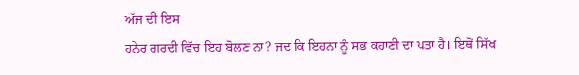ਅੱਜ ਦੀ ਇਸ
ਹਨੇਰ ਗਰਦੀ ਵਿੱਚ ਇਹ ਬੋਲਣ ਨਾ? ਜਦ ਕਿ ਇਹਨਾ ਨੂੰ ਸਭ ਕਹਾਣੀ ਦਾ ਪਤਾ ਹੈ। ਇਥੋਂ ਸਿੱਖ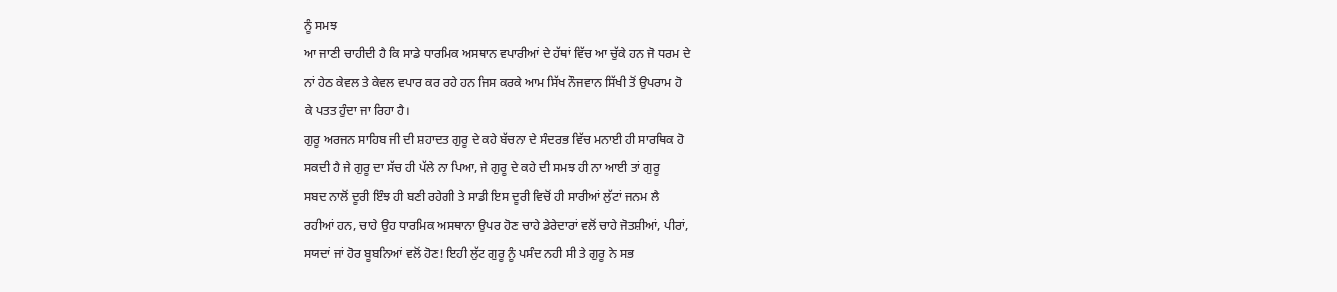ਨੂੰ ਸਮਝ
ਆ ਜਾਣੀ ਚਾਹੀਦੀ ਹੈ ਕਿ ਸਾਡੇ ਧਾਰਮਿਕ ਅਸਥਾਨ ਵਪਾਰੀਆਂ ਦੇ ਹੱਥਾਂ ਵਿੱਚ ਆ ਚੁੱਕੇ ਹਨ ਜੋ ਧਰਮ ਦੇ
ਨਾਂ ਹੇਠ ਕੇਵਲ ਤੇ ਕੇਵਲ ਵਪਾਰ ਕਰ ਰਹੇ ਹਨ ਜਿਸ ਕਰਕੇ ਆਮ ਸਿੱਖ ਨੌਜਵਾਨ ਸਿੱਖੀ ਤੋਂ ਉਪਰਾਮ ਹੋ
ਕੇ ਪਤਤ ਹੁੰਦਾ ਜਾ ਰਿਹਾ ਹੈ।
ਗੁਰੂ ਅਰਜਨ ਸਾਹਿਬ ਜੀ ਦੀ ਸ਼ਹਾਦਤ ਗੁਰੂ ਦੇ ਕਹੇ ਬੱਚਨਾ ਦੇ ਸੰਦਰਭ ਵਿੱਚ ਮਨਾਈ ਹੀ ਸਾਰਥਿਕ ਹੋ
ਸਕਦੀ ਹੈ ਜੇ ਗੁਰੂ ਦਾ ਸੱਚ ਹੀ ਪੱਲੇ ਨਾ ਪਿਆ, ਜੇ ਗੁਰੂ ਦੇ ਕਹੇ ਦੀ ਸਮਝ ਹੀ ਨਾ ਆਈ ਤਾਂ ਗੁਰੂ
ਸਬਦ ਨਾਲੋਂ ਦੂਰੀ ਇੰਝ ਹੀ ਬਣੀ ਰਹੇਗੀ ਤੇ ਸਾਡੀ ਇਸ ਦੂਰੀ ਵਿਚੋਂ ਹੀ ਸਾਰੀਆਂ ਲੁੱਟਾਂ ਜਨਮ ਲੈ
ਰਹੀਆਂ ਹਨ, ਚਾਹੇ ਉਹ ਧਾਰਮਿਕ ਅਸਥਾਨਾ ਉਪਰ ਹੋਣ ਚਾਹੇ ਡੇਰੇਦਾਰਾਂ ਵਲੋਂ ਚਾਹੇ ਜੋਤਸ਼ੀਆਂ, ਪੀਰਾਂ,
ਸਯਦਾਂ ਜਾਂ ਹੋਰ ਬੂਬਨਿਆਂ ਵਲੋਂ ਹੋਣ! ਇਹੀ ਲੁੱਟ ਗੁਰੂ ਨੂੰ ਪਸੰਦ ਨਹੀ ਸੀ ਤੇ ਗੁਰੂ ਨੇ ਸਭ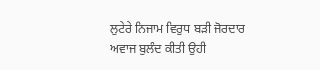ਲੁਟੇਰੇ ਨਿਜਾਮ ਵਿਰੁਧ ਬੜੀ ਜੋਰਦਾਰ ਅਵਾਜ ਬੁਲੰਦ ਕੀਤੀ ਉਹੀ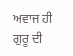ਅਵਾਜ ਹੀ ਗੁਰੂ ਦੀ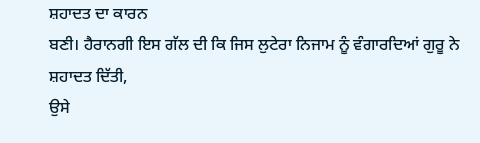ਸ਼ਹਾਦਤ ਦਾ ਕਾਰਨ
ਬਣੀ। ਹੈਰਾਨਗੀ ਇਸ ਗੱਲ ਦੀ ਕਿ ਜਿਸ ਲੁਟੇਰਾ ਨਿਜਾਮ ਨੂੰ ਵੰਗਾਰਦਿਆਂ ਗੁਰੂ ਨੇ ਸ਼ਹਾਦਤ ਦਿੱਤੀ,
ਉਸੇ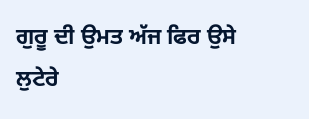ਗੁਰੂ ਦੀ ਉਮਤ ਅੱਜ ਫਿਰ ਉਸੇ ਲੁਟੇਰੇ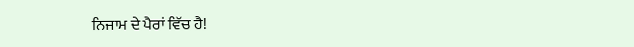ਨਿਜਾਮ ਦੇ ਪੈਰਾਂ ਵਿੱਚ ਹੈ!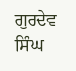ਗੁਰਦੇਵ ਸਿੰਘ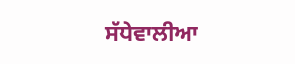ਸੱਧੇਵਾਲੀਆ